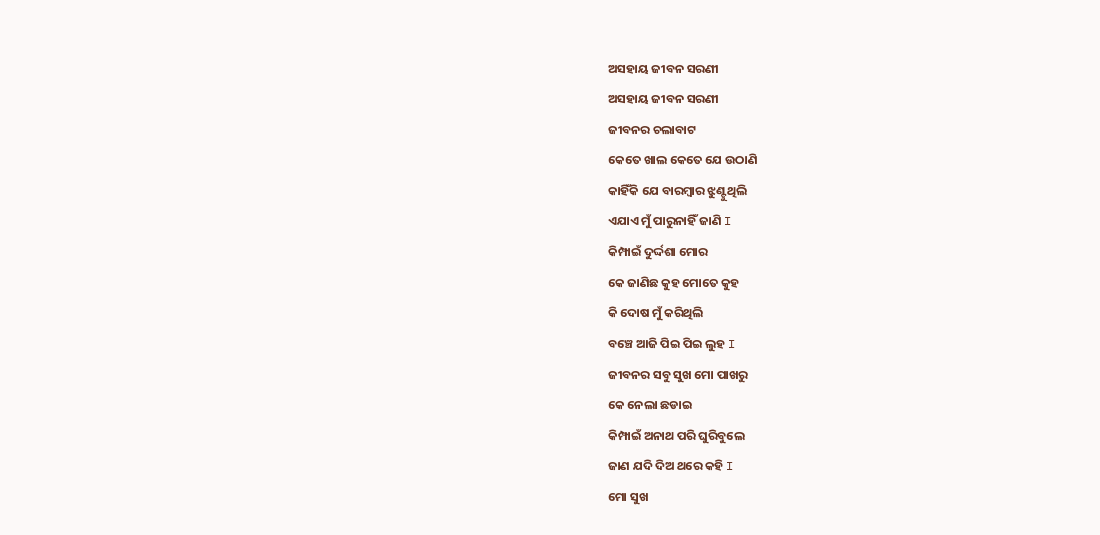ଅସହାୟ ଜୀବନ ସରଣୀ
ଅସହାୟ ଜୀବନ ସରଣୀ
ଜୀବନର ଚଲାବାଟ
କେତେ ଖାଲ କେତେ ଯେ ଉଠାଣି
କାହିଁକି ଯେ ବାରମ୍ବାର ଝୁଣ୍ଟୁଥିଲି
ଏଯାଏ ମୁଁ ପାରୁନାହିଁ ଜାଣି I
କିମ୍ପାଇଁ ଦୁର୍ଦ୍ଦଶା ମୋର
କେ ଜାଣିଛ କୁହ ମୋତେ କୁହ
କି ଦୋଷ ମୁଁ କରିଥିଲି
ବଞ୍ଚେ ଆଜି ପିଇ ପିଇ ଲୁହ I
ଜୀବନର ସବୁ ସୁଖ ମୋ ପାଖରୁ
କେ ନେଲା ଛଡାଇ
କିମ୍ପାଇଁ ଅନାଥ ପରି ଘୁରିବୁଲେ
ଜାଣ ଯଦି ଦିଅ ଥରେ କହି I
ମୋ ସୁଖ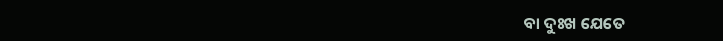ବା ଦୁଃଖ ଯେତେ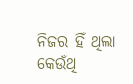ନିଜର ହିଁ ଥିଲା
କେଉଁଥି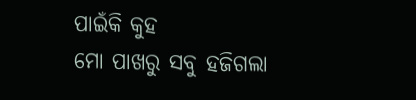ପାଇଁକି କୁହ
ମୋ ପାଖରୁ ସବୁ ହଜିଗଲା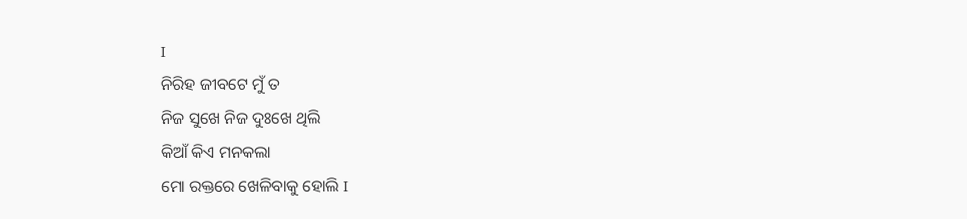I
ନିରିହ ଜୀବଟେ ମୁଁ ତ
ନିଜ ସୁଖେ ନିଜ ଦୁଃଖେ ଥିଲି
କିଆଁ କିଏ ମନକଲା
ମୋ ରକ୍ତରେ ଖେଳିବାକୁ ହୋଲି I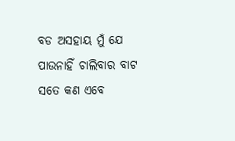ବଡ ଅସହାୟ ମୁଁ ଯେ
ପାଉନାହିଁ ଚାଲିବାର ବାଟ
ସତେ କଣ ଏବେ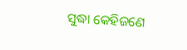ସୁଦ୍ଧା କେହିଜଣେ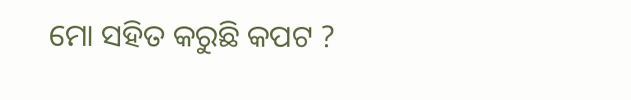ମୋ ସହିତ କରୁଛି କପଟ ?